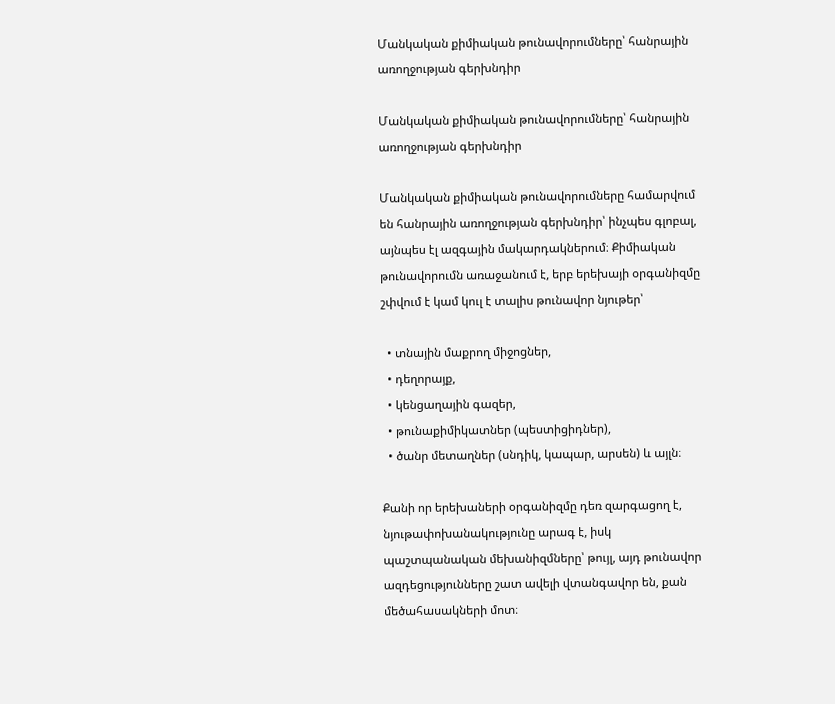Մանկական քիմիական թունավորումները՝ հանրային առողջության գերխնդիր

Մանկական քիմիական թունավորումները՝ հանրային առողջության գերխնդիր

Մանկական քիմիական թունավորումները համարվում են հանրային առողջության գերխնդիր՝ ինչպես գլոբալ, այնպես էլ ազգային մակարդակներում։ Քիմիական թունավորումն առաջանում է, երբ երեխայի օրգանիզմը շփվում է կամ կուլ է տալիս թունավոր նյութեր՝

  • տնային մաքրող միջոցներ,
  • դեղորայք,
  • կենցաղային գազեր,
  • թունաքիմիկատներ (պեստիցիդներ),
  • ծանր մետաղներ (սնդիկ, կապար, արսեն) և այլն։

Քանի որ երեխաների օրգանիզմը դեռ զարգացող է, նյութափոխանակությունը արագ է, իսկ պաշտպանական մեխանիզմները՝ թույլ, այդ թունավոր ազդեցությունները շատ ավելի վտանգավոր են, քան մեծահասակների մոտ։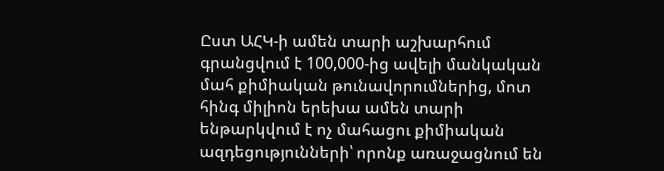Ըստ ԱՀԿ-ի ամեն տարի աշխարհում գրանցվում է 100,000-ից ավելի մանկական մահ քիմիական թունավորումներից, մոտ հինգ միլիոն երեխա ամեն տարի ենթարկվում է ոչ մահացու քիմիական ազդեցությունների՝ որոնք առաջացնում են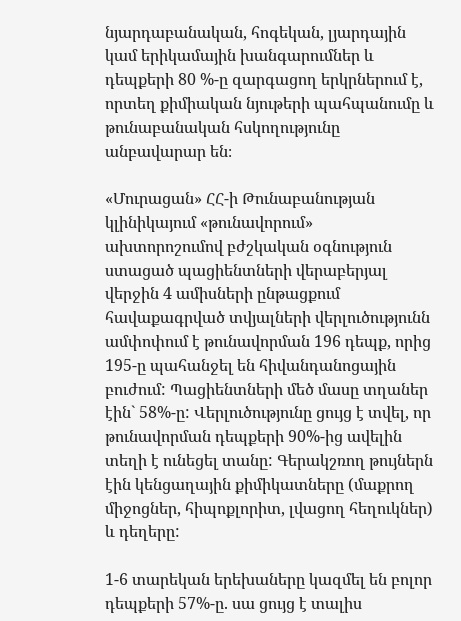նյարդաբանական, հոգեկան, լյարդային կամ երիկամային խանգարումներ և դեպքերի 80 %-ը զարգացող երկրներում է, որտեղ քիմիական նյութերի պահպանումը և թունաբանական հսկողությունը անբավարար են։

«Մուրացան» ՀՀ-ի Թունաբանության կլինիկայում «թունավորում» ախտորոշումով բժշկական օգնություն ստացած պացիենտների վերաբերյալ վերջին 4 ամիսների ընթացքում հավաքագրված տվյալների վերլուծությունն ամփոփում է թունավորման 196 դեպք, որից 195-ը պահանջել են հիվանդանոցային բուժում: Պացիենտների մեծ մասը տղաներ էին` 58%-ը: Վերլուծությունը ցույց է տվել, որ թունավորման դեպքերի 90%-ից ավելին տեղի է ունեցել տանը: Գերակշռող թույներն էին կենցաղային քիմիկատները (մաքրող միջոցներ, հիպոքլորիտ, լվացող հեղուկներ) և դեղերը:

1-6 տարեկան երեխաները կազմել են բոլոր դեպքերի 57%-ը. սա ցույց է տալիս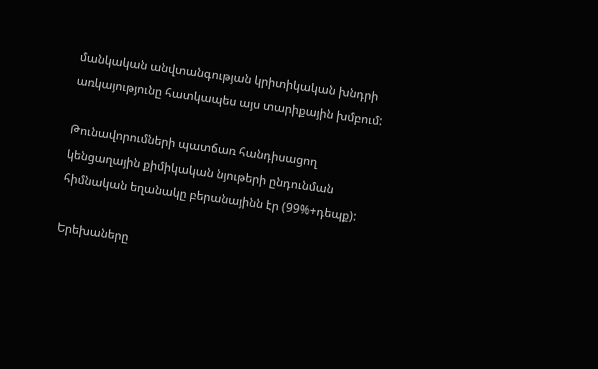մանկական անվտանգության կրիտիկական խնդրի առկայությունը հատկապես այս տարիքային խմբում:

Թունավորումների պատճառ հանդիսացող կենցաղային քիմիկական նյութերի ընդունման հիմնական եղանակը բերանայինն էր (99%+դեպք):

Երեխաները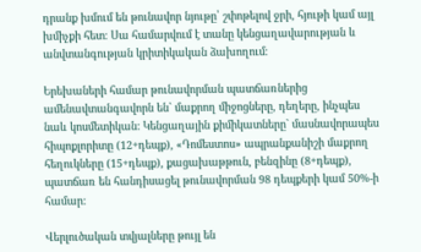դրանք խմում են թունավոր նյութը՝ շփոթելով ջրի, հյութի կամ այլ խմիչքի հետ։ Սա համարվում է տանը կենցաղավարության և անվտանգության կրիտիկական ձախողում։

Երեխաների համար թունավորման պատճառներից ամենավտանգավորն են` մաքրող միջոցները, դեղերը, ինչպես նաև կոսմետիկան: Կենցաղային քիմիկատները` մասնավորապես հիպոքլորիտը (12+դեպք), «Դոմեստոս» ապրանքանիշի մաքրող հեղուկները (15+դեպք), քացախաթթուն, բենզինը (8+դեպք), պատճառ են հանդիսացել թունավորման 98 դեպքերի կամ 50%-ի համար:

Վերլուծական տվյալները թույլ են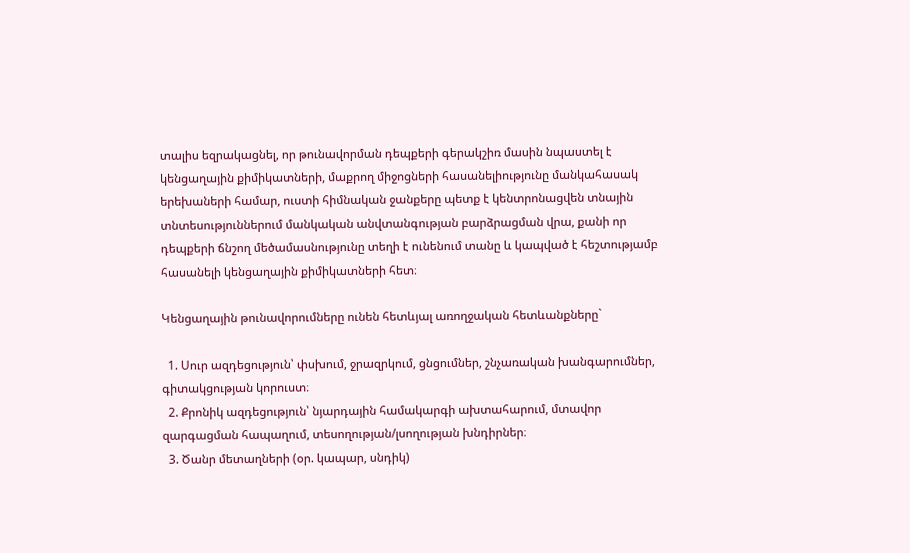տալիս եզրակացնել, որ թունավորման դեպքերի գերակշիռ մասին նպաստել է կենցաղային քիմիկատների, մաքրող միջոցների հասանելիությունը մանկահասակ երեխաների համար, ուստի հիմնական ջանքերը պետք է կենտրոնացվեն տնային տնտեսություններում մանկական անվտանգության բարձրացման վրա, քանի որ դեպքերի ճնշող մեծամասնությունը տեղի է ունենում տանը և կապված է հեշտությամբ հասանելի կենցաղային քիմիկատների հետ։

Կենցաղային թունավորումները ունեն հետևյալ առողջական հետևանքները`

  1. Սուր ազդեցություն՝ փսխում, ջրազրկում, ցնցումներ, շնչառական խանգարումներ, գիտակցության կորուստ։
  2. Քրոնիկ ազդեցություն՝ նյարդային համակարգի ախտահարում, մտավոր զարգացման հապաղում, տեսողության/լսողության խնդիրներ։
  3. Ծանր մետաղների (օր. կապար, սնդիկ)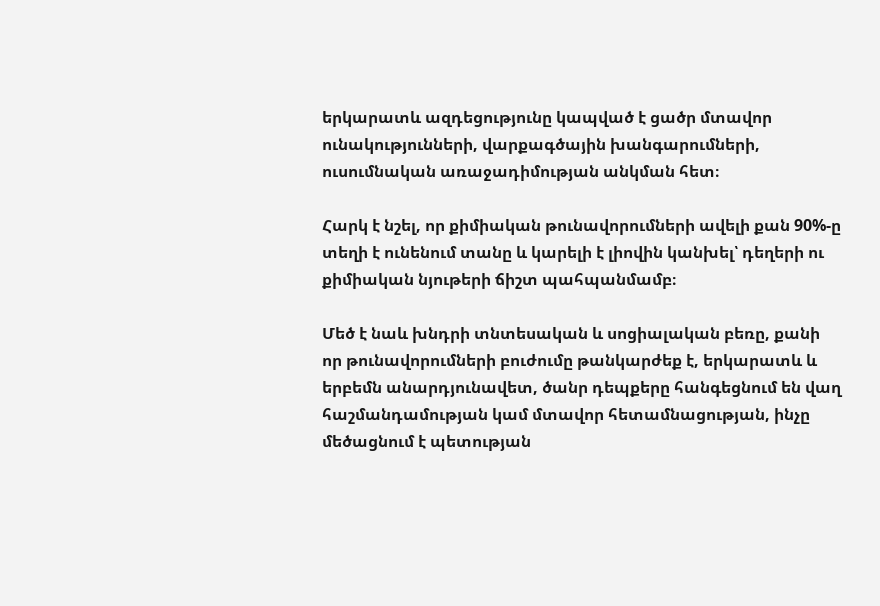երկարատև ազդեցությունը կապված է ցածր մտավոր ունակությունների, վարքագծային խանգարումների, ուսումնական առաջադիմության անկման հետ։

Հարկ է նշել, որ քիմիական թունավորումների ավելի քան 90%-ը տեղի է ունենում տանը և կարելի է լիովին կանխել՝ դեղերի ու քիմիական նյութերի ճիշտ պահպանմամբ։

Մեծ է նաև խնդրի տնտեսական և սոցիալական բեռը, քանի որ թունավորումների բուժումը թանկարժեք է, երկարատև և երբեմն անարդյունավետ, ծանր դեպքերը հանգեցնում են վաղ հաշմանդամության կամ մտավոր հետամնացության, ինչը մեծացնում է պետության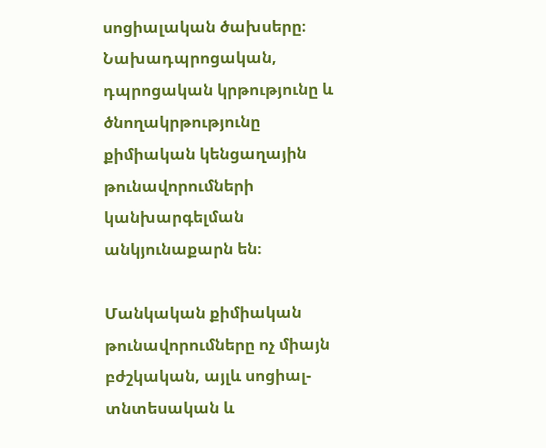սոցիալական ծախսերը։ Նախադպրոցական, դպրոցական կրթությունը և ծնողակրթությունը քիմիական կենցաղային թունավորումների կանխարգելման անկյունաքարն են։

Մանկական քիմիական թունավորումները ոչ միայն բժշկական, այլև սոցիալ-տնտեսական և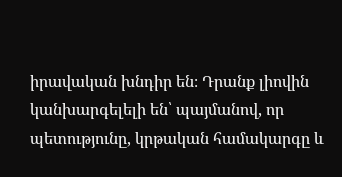իրավական խնդիր են։ Դրանք լիովին կանխարգելելի են՝ պայմանով, որ պետությունը, կրթական համակարգը և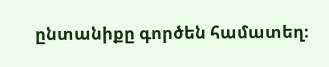ընտանիքը գործեն համատեղ։